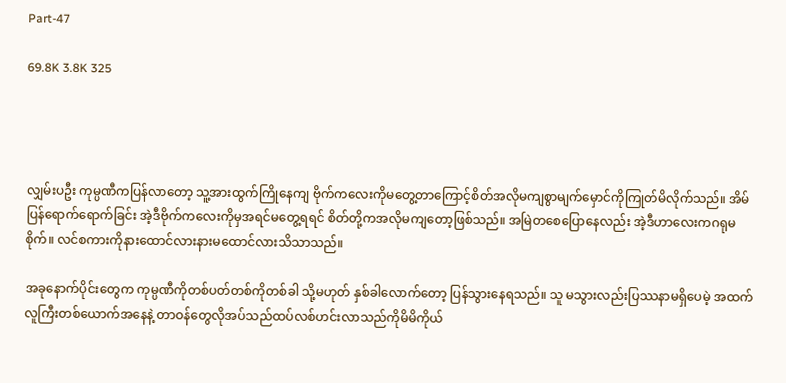Part-47

69.8K 3.8K 325




လျှမ်းပဦး ကုမ္ပဏီကပြန်လာတော့ သူ့အားထွက်ကြိုနေကျ ဗိုက်ကလေးကိုမတွေ့တာကြောင့်စိတ်အလိုမကျစွာမျက်မှောင်ကိုကြုတ်မိလိုက်သည်။ အိမ်ပြန်ရောက်ရောက်ခြင်း အဲ့ဒီဗိုက်ကလေးကိုမှအရင်မတွေ့ရရင် စိတ်တို့ကအလိုမကျတော့ဖြစ်သည်။ အမြဲတစေပြောနေလည်း အဲ့ဒီဟာလေးကဂရုမစိုက်။ လင်စကားကိုနားထောင်လားနားမထောင်လားသိသာသည်။

အခုနောက်ပိုင်းတွေက ကုမ္ပဏီကိုတစ်ပတ်တစ်ကိုတစ်ခါ သို့မဟုတ် နှစ်ခါလောက်တော့ ပြန်သွားနေရသည်။ သူ မသွားလည်းပြဿနာမရှိပေမဲ့ အထက်လူကြီးတစ်ယောက်အနေနဲ့ တာဝန်တွေလိုအပ်သည်ထပ်လစ်ဟင်းလာသည်ကိုမိမိကိုယ်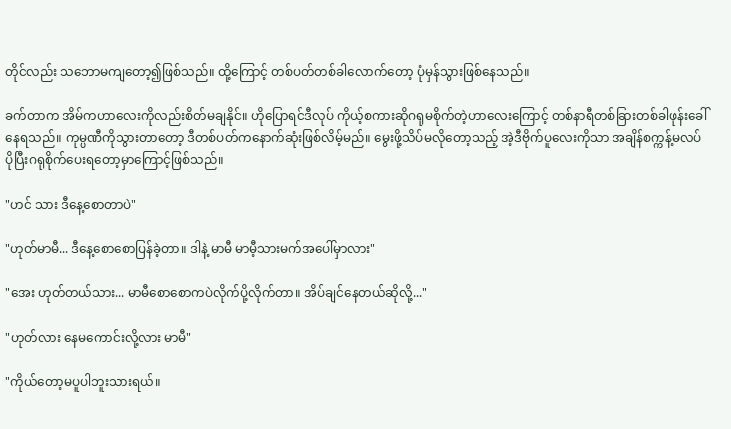တိုင်လည်း သဘောမကျတော့၍ဖြစ်သည်။ ထို့ကြောင့် တစ်ပတ်တစ်ခါလောက်တော့ ပုံမှန်သွားဖြစ်နေသည်။

ခက်တာက အိမ်ကဟာလေးကိုလည်းစိတ်မချနိုင်။ ဟိုပြောရင်ဒီလုပ် ကိုယ့်စကားဆိုဂရုမစိုက်တဲ့ဟာလေးကြောင့် တစ်နာရီတစ်ခြားတစ်ခါဖုန်းခေါ်နေရသည်။ ကုမ္ပဏီကိုသွားတာတော့ ဒီတစ်ပတ်ကနောက်ဆုံးဖြစ်လိမ့်မည်။ မွေးဖို့သိပ်မလိုတော့သည့် အဲ့ဒီဗိုက်ပူလေးကိုသာ အချိန်စက္ကန့်မလပ်ပိုပြီးဂရုစိုက်ပေးရတော့မှာကြောင့်ဖြစ်သည်။

"ဟင် သား ဒီနေ့စောတာပဲ"

"ဟုတ်မာမီ... ဒီနေ့စောစောပြန်ခဲ့တာ။ ဒါနဲ့ မာမီ မာမီ့သားမက်အပေါ်မှာလား"

"အေး ဟုတ်တယ်သား... မာမီစောစောကပဲလိုက်ပို့လိုက်တာ။ အိပ်ချင်နေတယ်ဆိုလို့..."

"ဟုတ်လား နေမကောင်းလို့လား မာမီ"

"ကိုယ်တော့မပူပါဘူးသားရယ်။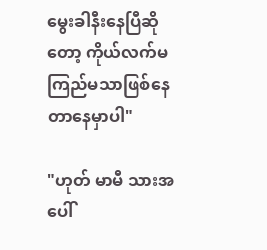မွေးခါနီးနေပြီဆိုတော့ ကိုယ်လက်မကြည်မသာဖြစ်နေတာနေမှာပါ"

"ဟုတ် မာမီ သားအပေါ်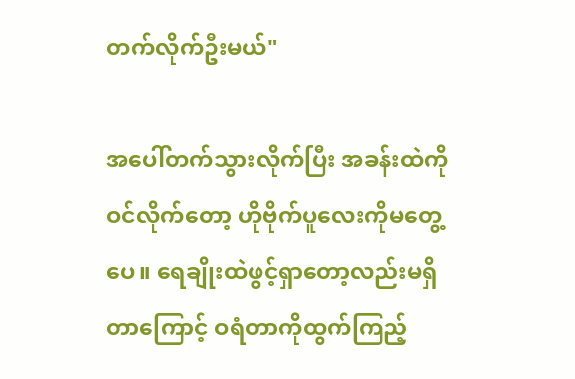တက်လိုက်ဦးမယ်"

အပေါ်တက်သွားလိုက်ပြီး အခန်းထဲကိုဝင်လိုက်တော့ ဟိုဗိုက်ပူလေးကိုမတွေ့ပေ။ ရေချိုးထဲဖွင့်ရှာတော့လည်းမရှိတာကြောင့် ဝရံတာကိုထွက်ကြည့်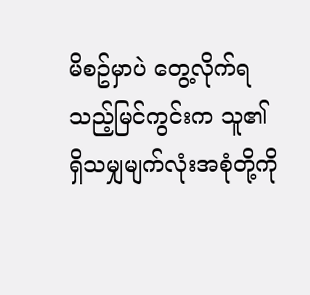မိစဥ်မှာပဲ တွေ့လိုက်ရသည့်မြင်ကွင်းက သူ၏ ရှိသမျှမျက်လုံးအစုံတို့ကို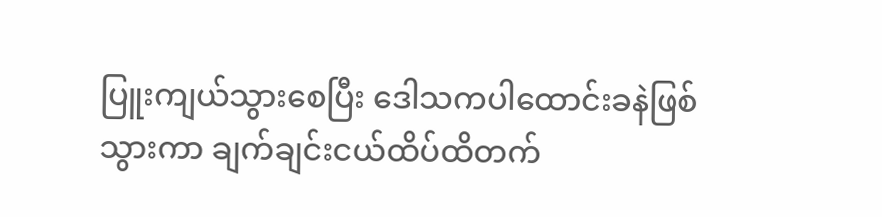ပြူးကျယ်သွားစေပြီး ဒေါသကပါထောင်းခနဲဖြစ်သွားကာ ချက်ချင်းငယ်ထိပ်ထိတက်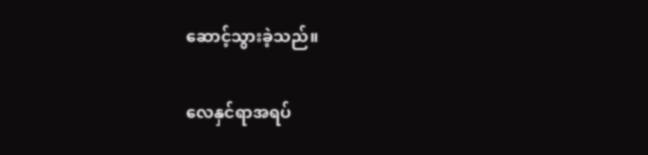ဆောင့်သွားခဲ့သည်။

လေနှင်ရာအရပ်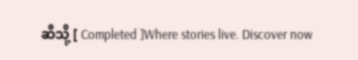ဆီသို့ [ Completed ]Where stories live. Discover now